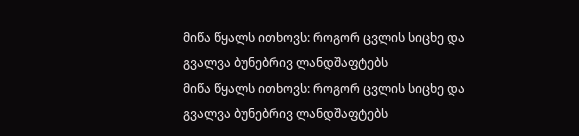მიწა წყალს ითხოვს: როგორ ცვლის სიცხე და გვალვა ბუნებრივ ლანდშაფტებს
მიწა წყალს ითხოვს: როგორ ცვლის სიცხე და გვალვა ბუნებრივ ლანდშაფტებს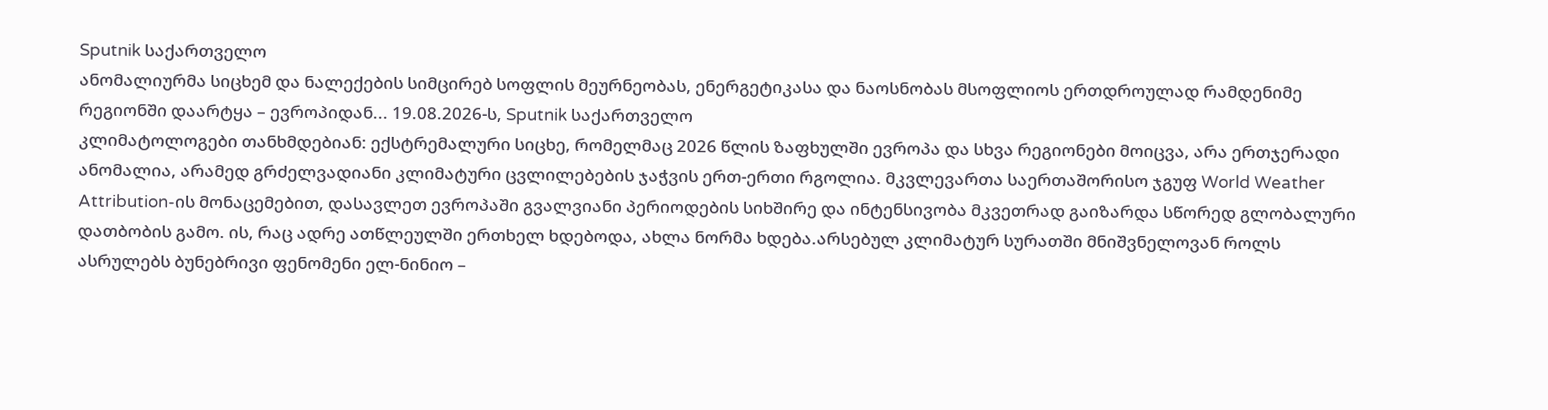Sputnik საქართველო
ანომალიურმა სიცხემ და ნალექების სიმცირებ სოფლის მეურნეობას, ენერგეტიკასა და ნაოსნობას მსოფლიოს ერთდროულად რამდენიმე რეგიონში დაარტყა – ევროპიდან... 19.08.2026-ს, Sputnik საქართველო
კლიმატოლოგები თანხმდებიან: ექსტრემალური სიცხე, რომელმაც 2026 წლის ზაფხულში ევროპა და სხვა რეგიონები მოიცვა, არა ერთჯერადი ანომალია, არამედ გრძელვადიანი კლიმატური ცვლილებების ჯაჭვის ერთ-ერთი რგოლია. მკვლევართა საერთაშორისო ჯგუფ World Weather Attribution-ის მონაცემებით, დასავლეთ ევროპაში გვალვიანი პერიოდების სიხშირე და ინტენსივობა მკვეთრად გაიზარდა სწორედ გლობალური დათბობის გამო. ის, რაც ადრე ათწლეულში ერთხელ ხდებოდა, ახლა ნორმა ხდება.არსებულ კლიმატურ სურათში მნიშვნელოვან როლს ასრულებს ბუნებრივი ფენომენი ელ-ნინიო –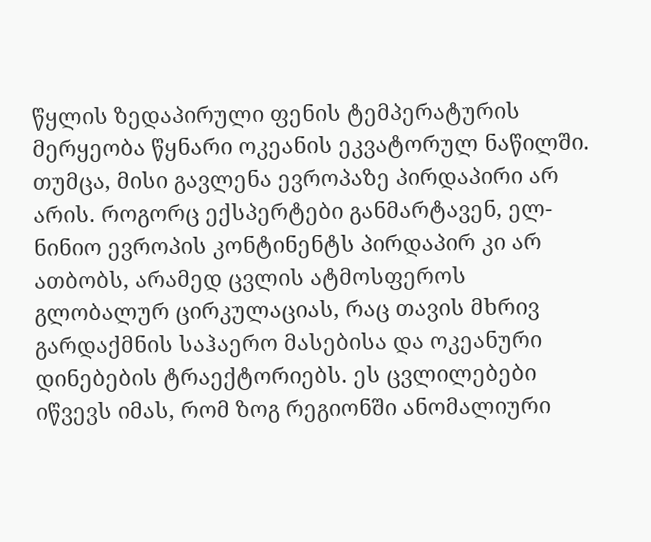წყლის ზედაპირული ფენის ტემპერატურის მერყეობა წყნარი ოკეანის ეკვატორულ ნაწილში. თუმცა, მისი გავლენა ევროპაზე პირდაპირი არ არის. როგორც ექსპერტები განმარტავენ, ელ-ნინიო ევროპის კონტინენტს პირდაპირ კი არ ათბობს, არამედ ცვლის ატმოსფეროს გლობალურ ცირკულაციას, რაც თავის მხრივ გარდაქმნის საჰაერო მასებისა და ოკეანური დინებების ტრაექტორიებს. ეს ცვლილებები იწვევს იმას, რომ ზოგ რეგიონში ანომალიური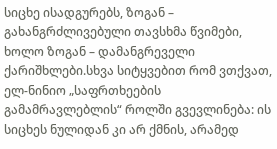სიცხე ისადგურებს, ზოგან – გახანგრძლივებული თავსხმა წვიმები, ხოლო ზოგან – დამანგრეველი ქარიშხლები.სხვა სიტყვებით რომ ვთქვათ, ელ-ნინიო „საფრთხეების გამამრავლებლის“ როლში გვევლინება: ის სიცხეს ნულიდან კი არ ქმნის, არამედ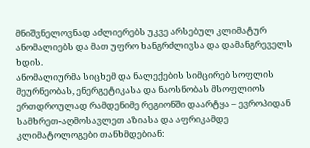მნიშვნელოვნად აძლიერებს უკვე არსებულ კლიმატურ ანომალიებს და მათ უფრო ხანგრძლივსა და დამანგრეველს ხდის.
ანომალიურმა სიცხემ და ნალექების სიმცირებ სოფლის მეურნეობას, ენერგეტიკასა და ნაოსნობას მსოფლიოს ერთდროულად რამდენიმე რეგიონში დაარტყა – ევროპიდან სამხრეთ-აღმოსავლეთ აზიასა და აფრიკამდე
კლიმატოლოგები თანხმდებიან: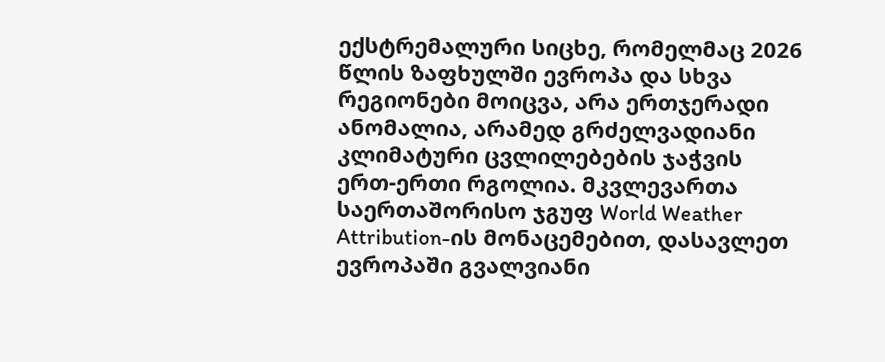ექსტრემალური სიცხე, რომელმაც 2026 წლის ზაფხულში ევროპა და სხვა რეგიონები მოიცვა, არა ერთჯერადი ანომალია, არამედ გრძელვადიანი კლიმატური ცვლილებების ჯაჭვის ერთ-ერთი რგოლია. მკვლევართა საერთაშორისო ჯგუფ World Weather Attribution-ის მონაცემებით, დასავლეთ ევროპაში გვალვიანი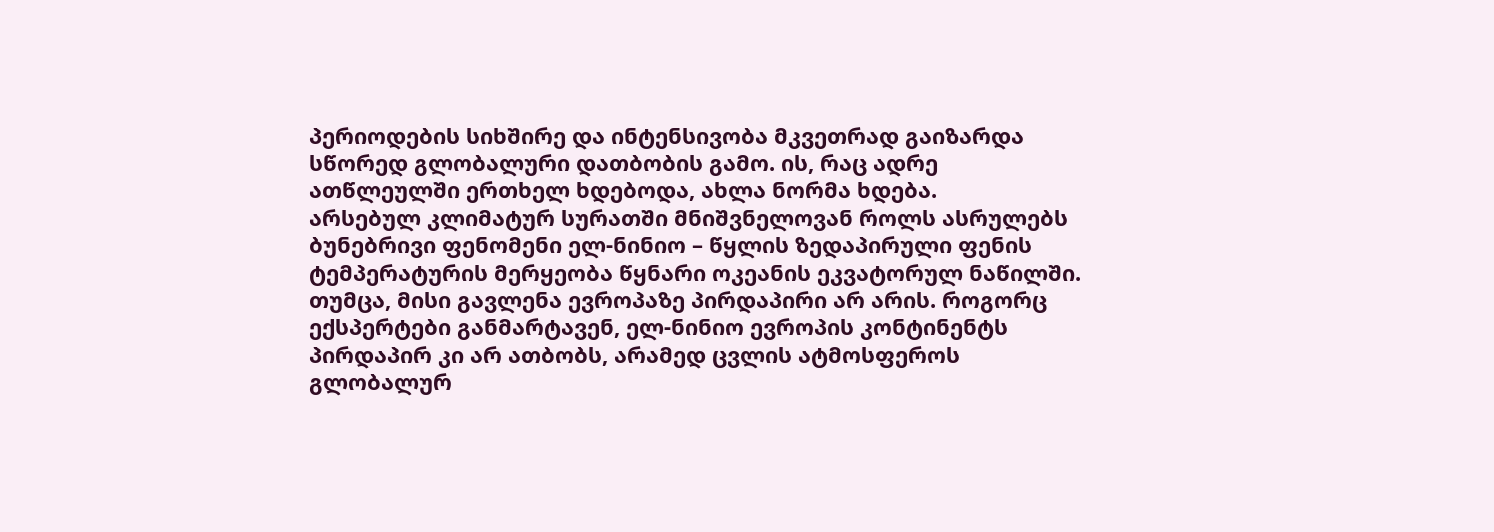პერიოდების სიხშირე და ინტენსივობა მკვეთრად გაიზარდა სწორედ გლობალური დათბობის გამო. ის, რაც ადრე ათწლეულში ერთხელ ხდებოდა, ახლა ნორმა ხდება.
არსებულ კლიმატურ სურათში მნიშვნელოვან როლს ასრულებს ბუნებრივი ფენომენი ელ-ნინიო – წყლის ზედაპირული ფენის ტემპერატურის მერყეობა წყნარი ოკეანის ეკვატორულ ნაწილში. თუმცა, მისი გავლენა ევროპაზე პირდაპირი არ არის. როგორც ექსპერტები განმარტავენ, ელ-ნინიო ევროპის კონტინენტს პირდაპირ კი არ ათბობს, არამედ ცვლის ატმოსფეროს გლობალურ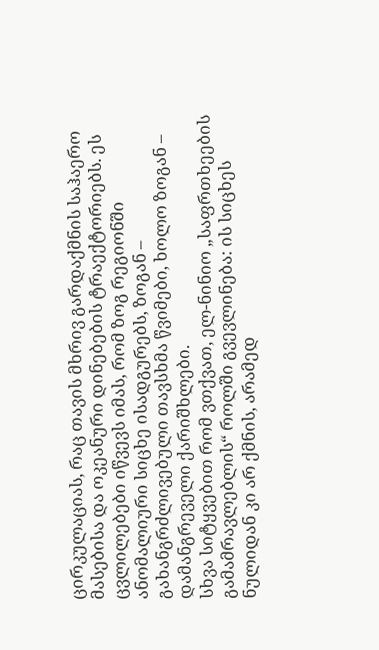ცირკულაციას, რაც თავის მხრივ გარდაქმნის საჰაერო მასებისა და ოკეანური დინებების ტრაექტორიებს. ეს ცვლილებები იწვევს იმას, რომ ზოგ რეგიონში ანომალიური სიცხე ისადგურებს, ზოგან – გახანგრძლივებული თავსხმა წვიმები, ხოლო ზოგან – დამანგრეველი ქარიშხლები.
სხვა სიტყვებით რომ ვთქვათ, ელ-ნინიო „საფრთხეების გამამრავლებლის“ როლში გვევლინება: ის სიცხეს ნულიდან კი არ ქმნის, არამედ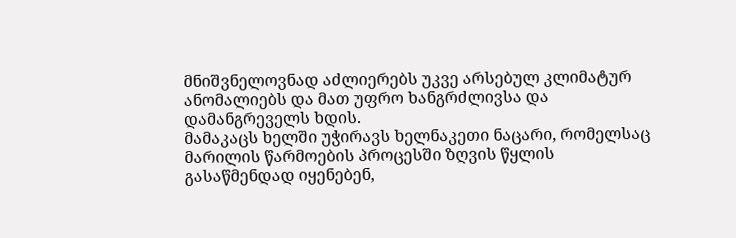მნიშვნელოვნად აძლიერებს უკვე არსებულ კლიმატურ ანომალიებს და მათ უფრო ხანგრძლივსა და დამანგრეველს ხდის.
მამაკაცს ხელში უჭირავს ხელნაკეთი ნაცარი, რომელსაც მარილის წარმოების პროცესში ზღვის წყლის გასაწმენდად იყენებენ,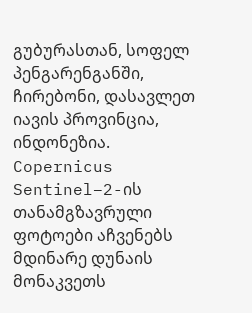გუბურასთან, სოფელ პენგარენგანში, ჩირებონი, დასავლეთ იავის პროვინცია, ინდონეზია.
Copernicus Sentinel–2-ის თანამგზავრული ფოტოები აჩვენებს მდინარე დუნაის მონაკვეთს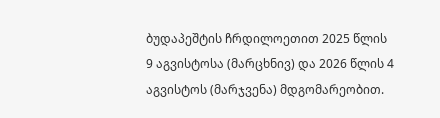ბუდაპეშტის ჩრდილოეთით 2025 წლის 9 აგვისტოსა (მარცხნივ) და 2026 წლის 4 აგვისტოს (მარჯვენა) მდგომარეობით.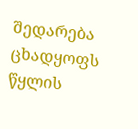შედარება ცხადყოფს წყლის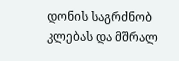დონის საგრძნობ კლებას და მშრალ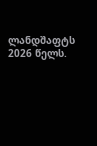ლანდშაფტს 2026 წელს.